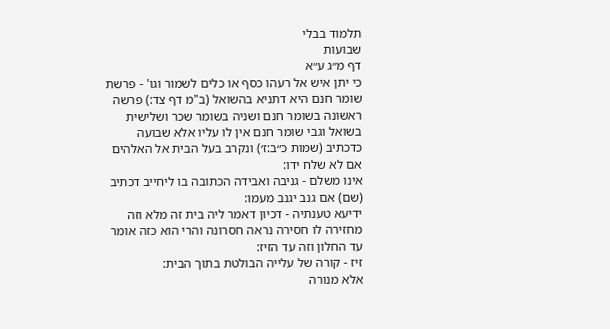תלמוד בבלי
שבועות
דף מ״ג ע״א
כי יתן איש אל רעהו כסף או כלים לשמור וגו' - פרשת שומר חנם היא דתניא בהשואל (ב"מ דף צד:) פרשה ראשונה בשומר חנם ושניה בשומר שכר ושלישית בשואל וגבי שומר חנם אין לו עליו אלא שבועה כדכתיב (שמות כ״ב:ז׳) ונקרב בעל הבית אל האלהים אם לא שלח ידו:
אינו משלם - גניבה ואבידה הכתובה בו ליחייב דכתיב (שם) אם גנב יגנב מעמו:
ידיעא טענתיה - דכיון דאמר ליה בית זה מלא וזה מחזירה לו חסירה נראה חסרונה והרי הוא כזה אומר עד החלון וזה עד הזיז:
זיז - קורה של עלייה הבולטת בתוך הבית:
אלא מנורה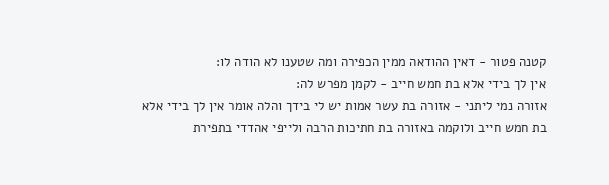קטנה פטור - דאין ההודאה ממין הכפירה ומה שטענו לא הודה לו:
אין לך בידי אלא בת חמש חייב - לקמן מפרש לה:
אזורה נמי ליתני - אזורה בת עשר אמות יש לי בידך והלה אומר אין לך בידי אלא בת חמש חייב ולוקמה באזורה בת חתיכות הרבה ולייפי אהדדי בתפירת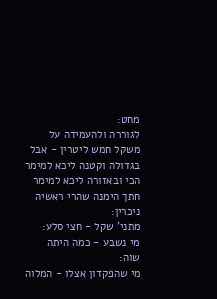מחט:
לגוררה ולהעמידה על משקל חמש ליטרין - אבל בגדולה וקטנה ליכא למימר הכי ובאזורה ליכא למימר חתך הימנה שהרי ראשיה ניכרין:
מתני' שקל - חצי סלע:
מי נשבע - כמה היתה שוה:
מי שהפקדון אצלו - המלוה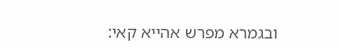ובגמרא מפרש אהייא קאי: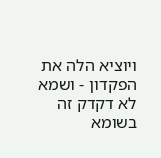ויוציא הלה את הפקדון - ושמא לא דקדק זה בשומא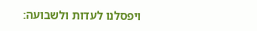ויפסלנו לעדות ולשבועה: